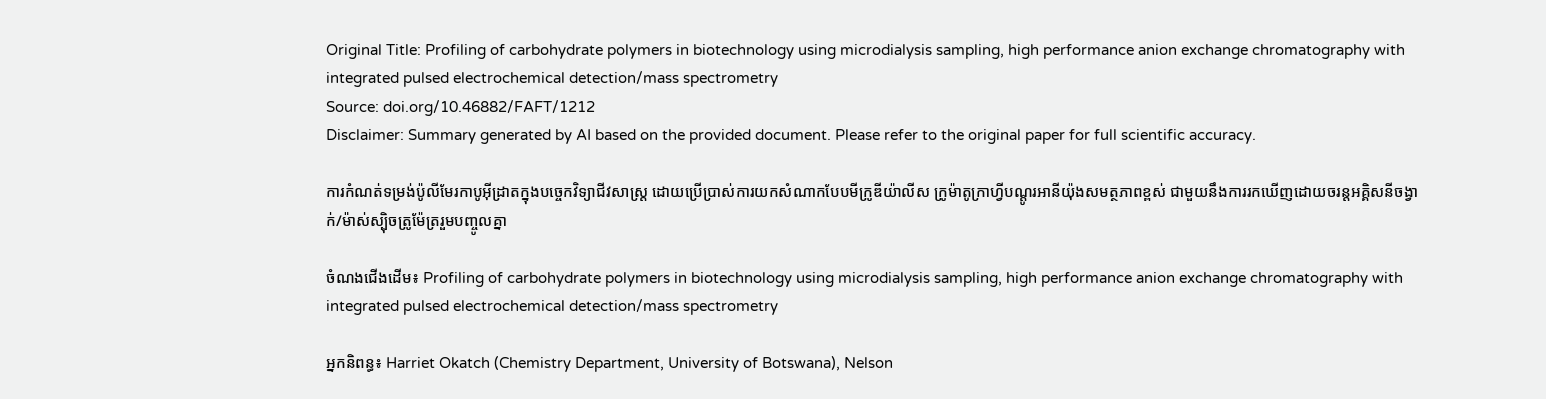Original Title: Profiling of carbohydrate polymers in biotechnology using microdialysis sampling, high performance anion exchange chromatography with integrated pulsed electrochemical detection/mass spectrometry
Source: doi.org/10.46882/FAFT/1212
Disclaimer: Summary generated by AI based on the provided document. Please refer to the original paper for full scientific accuracy.

ការកំណត់ទម្រង់ប៉ូលីមែរកាបូអ៊ីដ្រាតក្នុងបច្ចេកវិទ្យាជីវសាស្ត្រ ដោយប្រើប្រាស់ការយកសំណាកបែបមីក្រូឌីយ៉ាលីស ក្រូម៉ាតូក្រាហ្វីបណ្តូរអានីយ៉ុងសមត្ថភាពខ្ពស់ ជាមួយនឹងការរកឃើញដោយចរន្តអគ្គិសនីចង្វាក់/ម៉ាស់ស្ប៉ិចត្រូម៉ែត្ររួមបញ្ចូលគ្នា

ចំណងជើងដើម៖ Profiling of carbohydrate polymers in biotechnology using microdialysis sampling, high performance anion exchange chromatography with integrated pulsed electrochemical detection/mass spectrometry

អ្នកនិពន្ធ៖ Harriet Okatch (Chemistry Department, University of Botswana), Nelson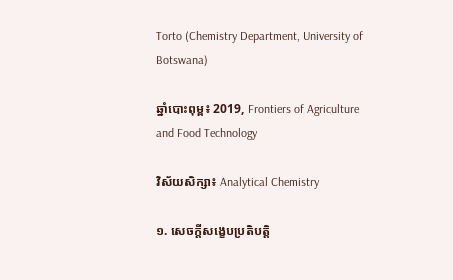Torto (Chemistry Department, University of Botswana)

ឆ្នាំបោះពុម្ព៖ 2019, Frontiers of Agriculture and Food Technology

វិស័យសិក្សា៖ Analytical Chemistry

១. សេចក្តីសង្ខេបប្រតិបត្តិ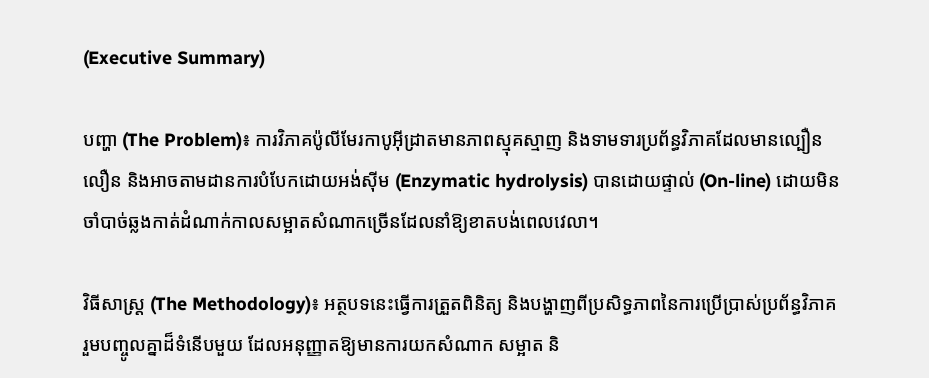(Executive Summary)

បញ្ហា (The Problem)៖ ការវិភាគប៉ូលីមែរកាបូអ៊ីដ្រាតមានភាពស្មុគស្មាញ និងទាមទារប្រព័ន្ធវិភាគដែលមានល្បឿនលឿន និងអាចតាមដានការបំបែកដោយអង់ស៊ីម (Enzymatic hydrolysis) បានដោយផ្ទាល់ (On-line) ដោយមិនចាំបាច់ឆ្លងកាត់ដំណាក់កាលសម្អាតសំណាកច្រើនដែលនាំឱ្យខាតបង់ពេលវេលា។

វិធីសាស្ត្រ (The Methodology)៖ អត្ថបទនេះធ្វើការត្រួតពិនិត្យ និងបង្ហាញពីប្រសិទ្ធភាពនៃការប្រើប្រាស់ប្រព័ន្ធវិភាគរួមបញ្ចូលគ្នាដ៏ទំនើបមួយ ដែលអនុញ្ញាតឱ្យមានការយកសំណាក សម្អាត និ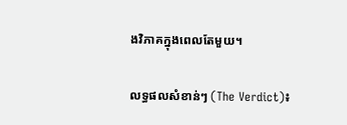ងវិភាគក្នុងពេលតែមួយ។

លទ្ធផលសំខាន់ៗ (The Verdict)៖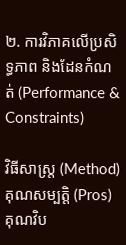២. ការវិភាគលើប្រសិទ្ធភាព និងដែនកំណត់ (Performance & Constraints)

វិធីសាស្ត្រ (Method) គុណសម្បត្តិ (Pros) គុណវិប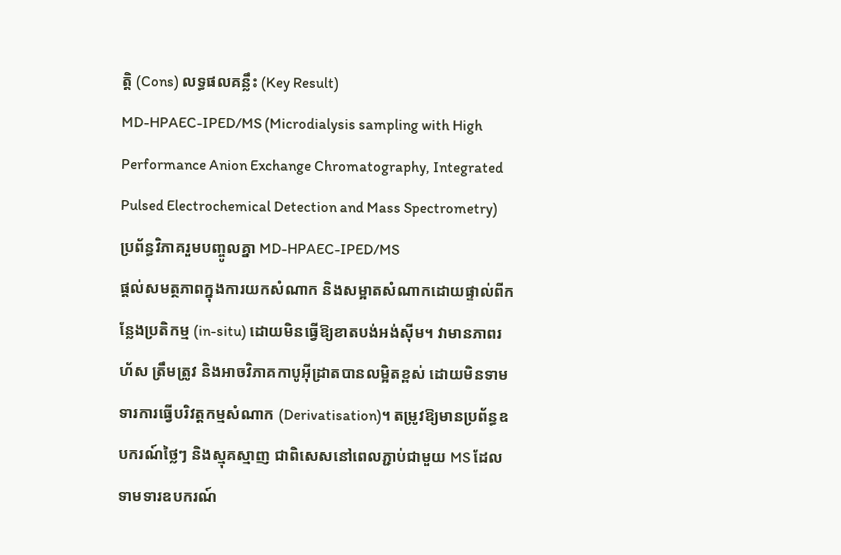ត្តិ (Cons) លទ្ធផលគន្លឹះ (Key Result)
MD-HPAEC-IPED/MS (Microdialysis sampling with High Performance Anion Exchange Chromatography, Integrated Pulsed Electrochemical Detection and Mass Spectrometry)
ប្រព័ន្ធវិភាគរួមបញ្ចូលគ្នា MD-HPAEC-IPED/MS
ផ្តល់សមត្ថភាពក្នុងការយកសំណាក និងសម្អាតសំណាកដោយផ្ទាល់ពីកន្លែងប្រតិកម្ម (in-situ) ដោយមិនធ្វើឱ្យខាតបង់អង់ស៊ីម។ វាមានភាពរហ័ស ត្រឹមត្រូវ និងអាចវិភាគកាបូអ៊ីដ្រាតបានលម្អិតខ្ពស់ ដោយមិនទាមទារការធ្វើបរិវត្តកម្មសំណាក (Derivatisation)។ តម្រូវឱ្យមានប្រព័ន្ធឧបករណ៍ថ្លៃៗ និងស្មុគស្មាញ ជាពិសេសនៅពេលភ្ជាប់ជាមួយ MS ដែលទាមទារឧបករណ៍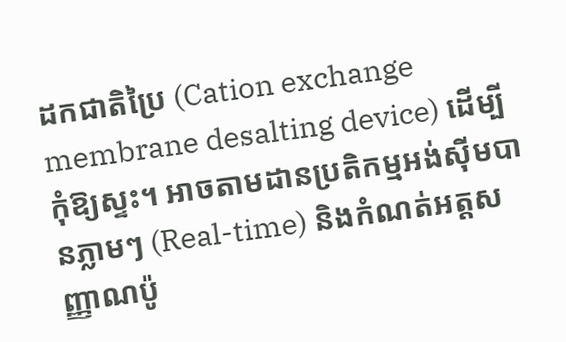ដកជាតិប្រៃ (Cation exchange membrane desalting device) ដើម្បីកុំឱ្យស្ទះ។ អាចតាមដានប្រតិកម្មអង់ស៊ីមបានភ្លាមៗ (Real-time) និងកំណត់អត្តសញ្ញាណប៉ូ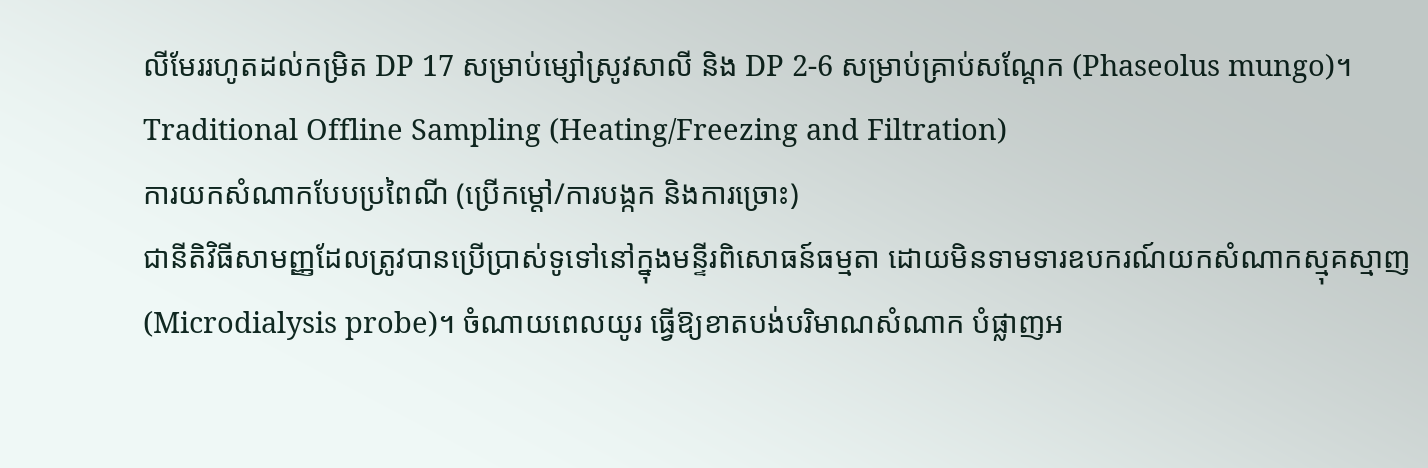លីមែររហូតដល់កម្រិត DP 17 សម្រាប់ម្សៅស្រូវសាលី និង DP 2-6 សម្រាប់គ្រាប់សណ្តែក (Phaseolus mungo)។
Traditional Offline Sampling (Heating/Freezing and Filtration)
ការយកសំណាកបែបប្រពៃណី (ប្រើកម្តៅ/ការបង្កក និងការច្រោះ)
ជានីតិវិធីសាមញ្ញដែលត្រូវបានប្រើប្រាស់ទូទៅនៅក្នុងមន្ទីរពិសោធន៍ធម្មតា ដោយមិនទាមទារឧបករណ៍យកសំណាកស្មុគស្មាញ (Microdialysis probe)។ ចំណាយពេលយូរ ធ្វើឱ្យខាតបង់បរិមាណសំណាក បំផ្លាញអ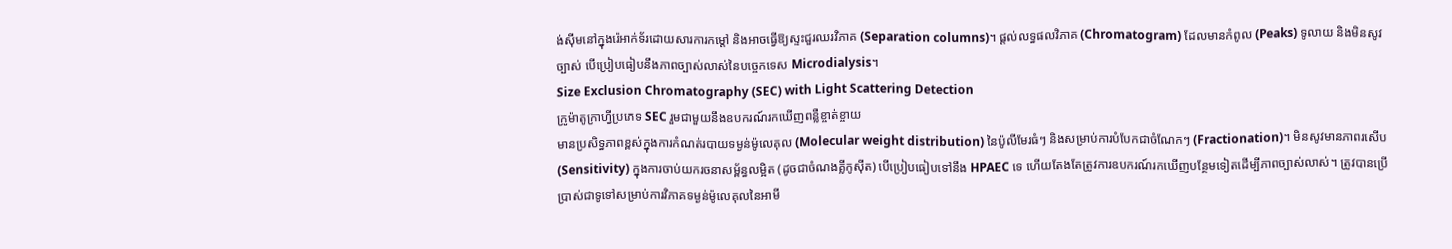ង់ស៊ីមនៅក្នុងរ៉េអាក់ទ័រដោយសារការកម្តៅ និងអាចធ្វើឱ្យស្ទះជួរឈរវិភាគ (Separation columns)។ ផ្តល់លទ្ធផលវិភាគ (Chromatogram) ដែលមានកំពូល (Peaks) ទូលាយ និងមិនសូវច្បាស់ បើប្រៀបធៀបនឹងភាពច្បាស់លាស់នៃបច្ចេកទេស Microdialysis។
Size Exclusion Chromatography (SEC) with Light Scattering Detection
ក្រូម៉ាតូក្រាហ្វីប្រភេទ SEC រួមជាមួយនឹងឧបករណ៍រកឃើញពន្លឺខ្ចាត់ខ្ចាយ
មានប្រសិទ្ធភាពខ្ពស់ក្នុងការកំណត់របាយទម្ងន់ម៉ូលេគុល (Molecular weight distribution) នៃប៉ូលីមែរធំៗ និងសម្រាប់ការបំបែកជាចំណែកៗ (Fractionation)។ មិនសូវមានភាពរសើប (Sensitivity) ក្នុងការចាប់យករចនាសម្ព័ន្ធលម្អិត (ដូចជាចំណងគ្លីកូស៊ីត) បើប្រៀបធៀបទៅនឹង HPAEC ទេ ហើយតែងតែត្រូវការឧបករណ៍រកឃើញបន្ថែមទៀតដើម្បីភាពច្បាស់លាស់។ ត្រូវបានប្រើប្រាស់ជាទូទៅសម្រាប់ការវិភាគទម្ងន់ម៉ូលេគុលនៃអាមី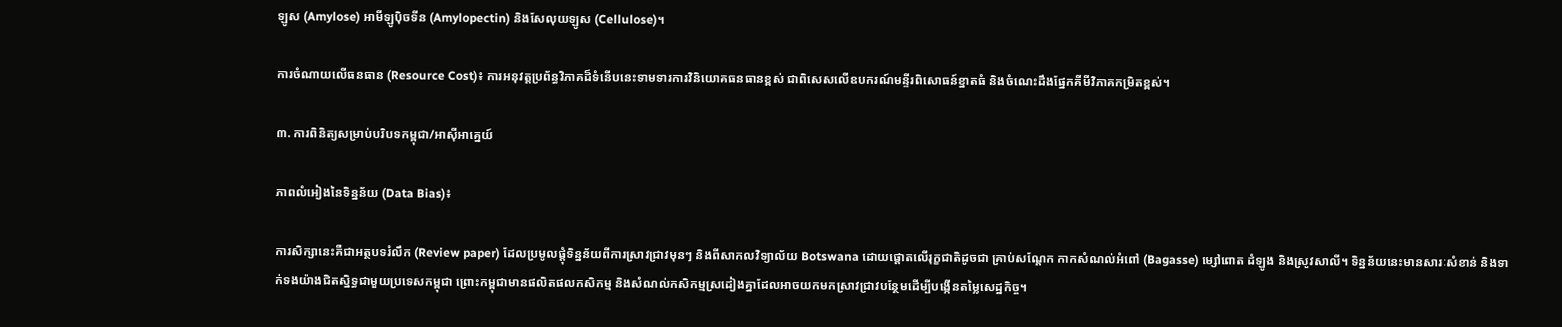ឡូស (Amylose) អាមីឡូប៉ិចទីន (Amylopectin) និងសែលុយឡូស (Cellulose)។

ការចំណាយលើធនធាន (Resource Cost)៖ ការអនុវត្តប្រព័ន្ធវិភាគដ៏ទំនើបនេះទាមទារការវិនិយោគធនធានខ្ពស់ ជាពិសេសលើឧបករណ៍មន្ទីរពិសោធន៍ខ្នាតធំ និងចំណេះដឹងផ្នែកគីមីវិភាគកម្រិតខ្ពស់។

៣. ការពិនិត្យសម្រាប់បរិបទកម្ពុជា/អាស៊ីអាគ្នេយ៍

ភាពលំអៀងនៃទិន្នន័យ (Data Bias)៖

ការសិក្សានេះគឺជាអត្ថបទរំលឹក (Review paper) ដែលប្រមូលផ្តុំទិន្នន័យពីការស្រាវជ្រាវមុនៗ និងពីសាកលវិទ្យាល័យ Botswana ដោយផ្តោតលើរុក្ខជាតិដូចជា គ្រាប់សណ្តែក កាកសំណល់អំពៅ (Bagasse) ម្សៅពោត ដំឡូង និងស្រូវសាលី។ ទិន្នន័យនេះមានសារៈសំខាន់ និងទាក់ទងយ៉ាងជិតស្និទ្ធជាមួយប្រទេសកម្ពុជា ព្រោះកម្ពុជាមានផលិតផលកសិកម្ម និងសំណល់កសិកម្មស្រដៀងគ្នាដែលអាចយកមកស្រាវជ្រាវបន្ថែមដើម្បីបង្កើនតម្លៃសេដ្ឋកិច្ច។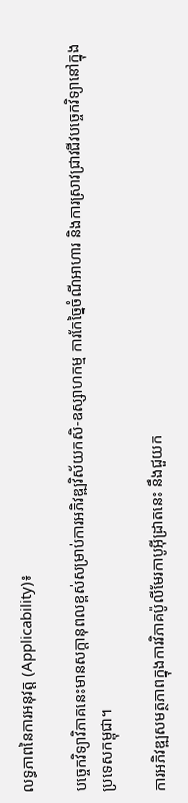លទ្ធភាពនៃការអនុវត្ត (Applicability)៖

បច្ចេកវិទ្យាវិភាគនេះមានសក្តានុពលខ្ពស់សម្រាប់ការអភិវឌ្ឍវិស័យកសិ-ឧស្សាហកម្ម ការកែច្នៃចំណីអាហារ និងការស្រាវជ្រាវជីវបច្ចេកវិទ្យានៅក្នុងប្រទេសកម្ពុជា។

ការអភិវឌ្ឍសមត្ថភាពក្នុងការវិភាគប៉ូលីមែរកាបូអ៊ីដ្រាតនេះ នឹងជួយក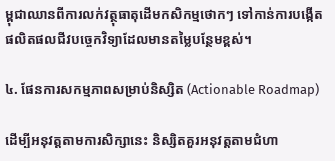ម្ពុជាឈានពីការលក់វត្ថុធាតុដើមកសិកម្មថោកៗ ទៅកាន់ការបង្កើតផលិតផលជីវបច្ចេកវិទ្យាដែលមានតម្លៃបន្ថែមខ្ពស់។

៤. ផែនការសកម្មភាពសម្រាប់និស្សិត (Actionable Roadmap)

ដើម្បីអនុវត្តតាមការសិក្សានេះ និស្សិតគួរអនុវត្តតាមជំហា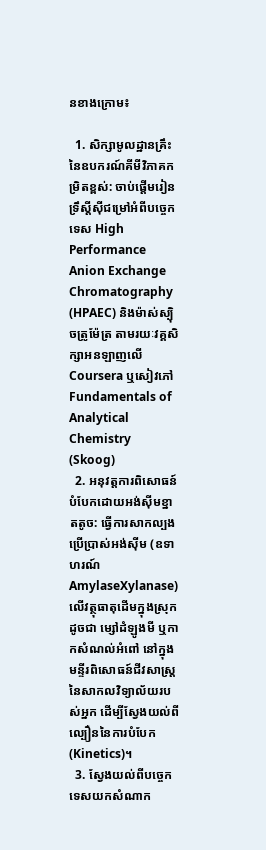នខាងក្រោម៖

  1. សិក្សាមូលដ្ឋានគ្រឹះនៃឧបករណ៍គីមីវិភាគកម្រិតខ្ពស់: ចាប់ផ្តើមរៀនទ្រឹស្តីស៊ីជម្រៅអំពីបច្ចេកទេស High Performance Anion Exchange Chromatography (HPAEC) និងម៉ាស់ស្ប៉ិចត្រូម៉ែត្រ តាមរយៈវគ្គសិក្សាអនឡាញលើ Coursera ឬសៀវភៅ Fundamentals of Analytical Chemistry (Skoog)
  2. អនុវត្តការពិសោធន៍បំបែកដោយអង់ស៊ីមខ្នាតតូច: ធ្វើការសាកល្បងប្រើប្រាស់អង់ស៊ីម (ឧទាហរណ៍ AmylaseXylanase) លើវត្ថុធាតុដើមក្នុងស្រុកដូចជា ម្សៅដំឡូងមី ឬកាកសំណល់អំពៅ នៅក្នុងមន្ទីរពិសោធន៍ជីវសាស្ត្រនៃសាកលវិទ្យាល័យរបស់អ្នក ដើម្បីស្វែងយល់ពីល្បឿននៃការបំបែក (Kinetics)។
  3. ស្វែងយល់ពីបច្ចេកទេសយកសំណាក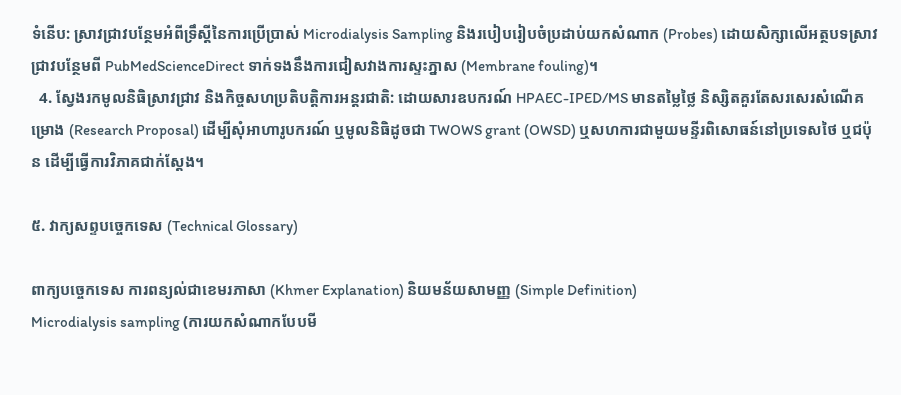ទំនើប: ស្រាវជ្រាវបន្ថែមអំពីទ្រឹស្តីនៃការប្រើប្រាស់ Microdialysis Sampling និងរបៀបរៀបចំប្រដាប់យកសំណាក (Probes) ដោយសិក្សាលើអត្ថបទស្រាវជ្រាវបន្ថែមពី PubMedScienceDirect ទាក់ទងនឹងការជៀសវាងការស្ទះភ្នាស (Membrane fouling)។
  4. ស្វែងរកមូលនិធិស្រាវជ្រាវ និងកិច្ចសហប្រតិបត្តិការអន្តរជាតិ: ដោយសារឧបករណ៍ HPAEC-IPED/MS មានតម្លៃថ្លៃ និស្សិតគួរតែសរសេរសំណើគម្រោង (Research Proposal) ដើម្បីសុំអាហារូបករណ៍ ឬមូលនិធិដូចជា TWOWS grant (OWSD) ឬសហការជាមួយមន្ទីរពិសោធន៍នៅប្រទេសថៃ ឬជប៉ុន ដើម្បីធ្វើការវិភាគជាក់ស្តែង។

៥. វាក្យសព្ទបច្ចេកទេស (Technical Glossary)

ពាក្យបច្ចេកទេស ការពន្យល់ជាខេមរភាសា (Khmer Explanation) និយមន័យសាមញ្ញ (Simple Definition)
Microdialysis sampling (ការយកសំណាកបែបមី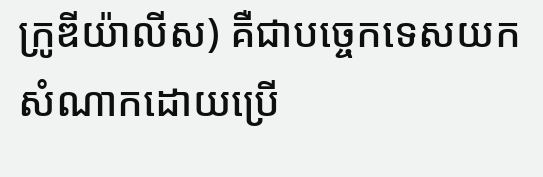ក្រូឌីយ៉ាលីស) គឺជាបច្ចេកទេសយកសំណាកដោយប្រើ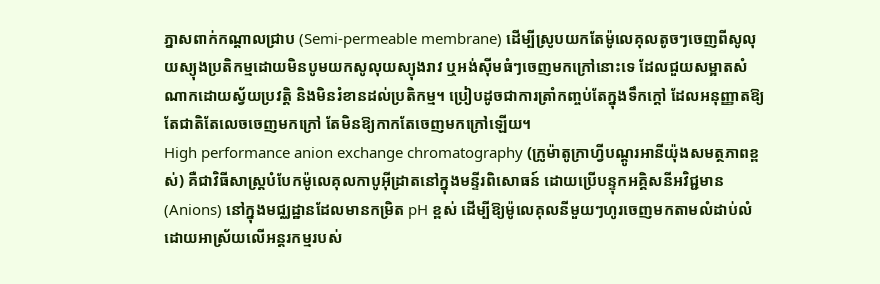ភ្នាសពាក់កណ្តាលជ្រាប (Semi-permeable membrane) ដើម្បីស្រូបយកតែម៉ូលេគុលតូចៗចេញពីសូលុយស្យុងប្រតិកម្មដោយមិនបូមយកសូលុយស្យុងរាវ ឬអង់ស៊ីមធំៗចេញមកក្រៅនោះទេ ដែលជួយសម្អាតសំណាកដោយស្វ័យប្រវត្តិ និងមិនរំខានដល់ប្រតិកម្ម។ ប្រៀបដូចជាការត្រាំកញ្ចប់តែក្នុងទឹកក្តៅ ដែលអនុញ្ញាតឱ្យតែជាតិតែលេចចេញមកក្រៅ តែមិនឱ្យកាកតែចេញមកក្រៅឡើយ។
High performance anion exchange chromatography (ក្រូម៉ាតូក្រាហ្វីបណ្តូរអានីយ៉ុងសមត្ថភាពខ្ពស់) គឺជាវិធីសាស្ត្របំបែកម៉ូលេគុលកាបូអ៊ីដ្រាតនៅក្នុងមន្ទីរពិសោធន៍ ដោយប្រើបន្ទុកអគ្គិសនីអវិជ្ជមាន (Anions) នៅក្នុងមជ្ឈដ្ឋានដែលមានកម្រិត pH ខ្ពស់ ដើម្បីឱ្យម៉ូលេគុលនីមួយៗហូរចេញមកតាមលំដាប់លំដោយអាស្រ័យលើអន្តរកម្មរបស់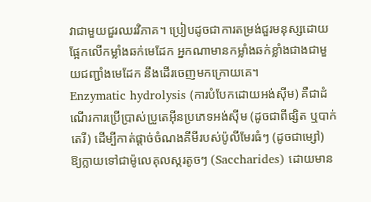វាជាមួយជួរឈរវិភាគ។ ប្រៀបដូចជាការតម្រង់ជួរមនុស្សដោយផ្អែកលើកម្លាំងឆក់មេដែក អ្នកណាមានកម្លាំងឆក់ខ្លាំងជាងជាមួយជញ្ជាំងមេដែក នឹងដើរចេញមកក្រោយគេ។
Enzymatic hydrolysis (ការបំបែកដោយអង់ស៊ីម) គឺជាដំណើរការប្រើប្រាស់ប្រូតេអ៊ីនប្រភេទអង់ស៊ីម (ដូចជាពីផ្សិត ឬបាក់តេរី) ដើម្បីកាត់ផ្តាច់ចំណងគីមីរបស់ប៉ូលីមែរធំៗ (ដូចជាម្សៅ) ឱ្យក្លាយទៅជាម៉ូលេគុលស្ករតូចៗ (Saccharides) ដោយមាន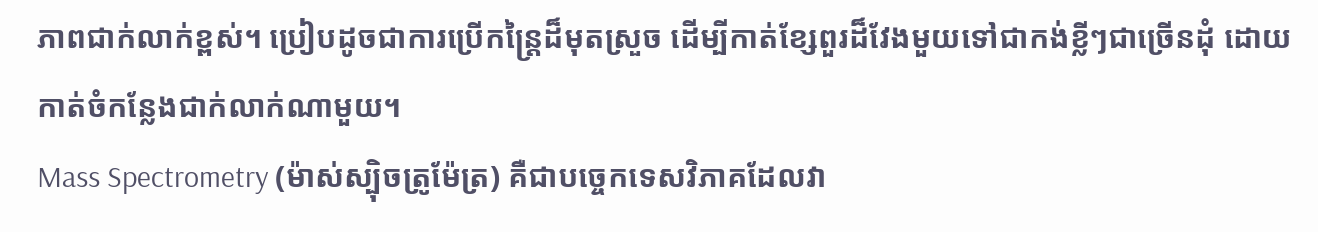ភាពជាក់លាក់ខ្ពស់។ ប្រៀបដូចជាការប្រើកន្ត្រៃដ៏មុតស្រួច ដើម្បីកាត់ខ្សែពួរដ៏វែងមួយទៅជាកង់ខ្លីៗជាច្រើនដុំ ដោយកាត់ចំកន្លែងជាក់លាក់ណាមួយ។
Mass Spectrometry (ម៉ាស់ស្ប៉ិចត្រូម៉ែត្រ) គឺជាបច្ចេកទេសវិភាគដែលវា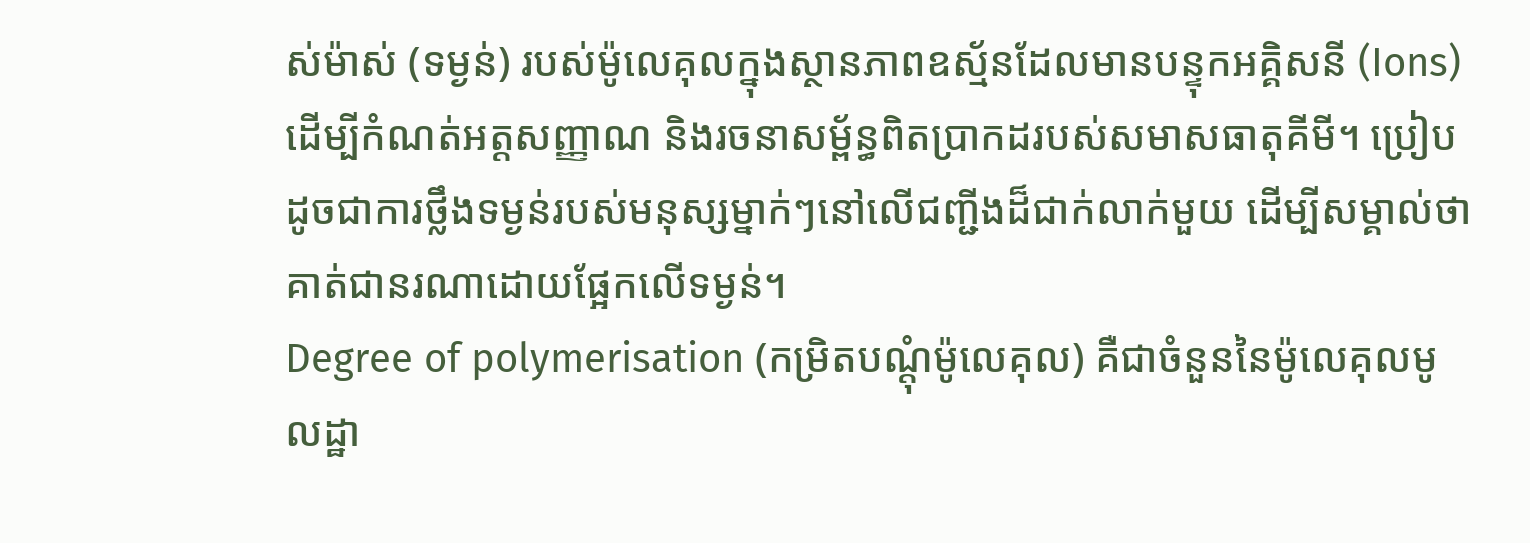ស់ម៉ាស់ (ទម្ងន់) របស់ម៉ូលេគុលក្នុងស្ថានភាពឧស្ម័នដែលមានបន្ទុកអគ្គិសនី (Ions) ដើម្បីកំណត់អត្តសញ្ញាណ និងរចនាសម្ព័ន្ធពិតប្រាកដរបស់សមាសធាតុគីមី។ ប្រៀបដូចជាការថ្លឹងទម្ងន់របស់មនុស្សម្នាក់ៗនៅលើជញ្ជីងដ៏ជាក់លាក់មួយ ដើម្បីសម្គាល់ថាគាត់ជានរណាដោយផ្អែកលើទម្ងន់។
Degree of polymerisation (កម្រិតបណ្តុំម៉ូលេគុល) គឺជាចំនួននៃម៉ូលេគុលមូលដ្ឋា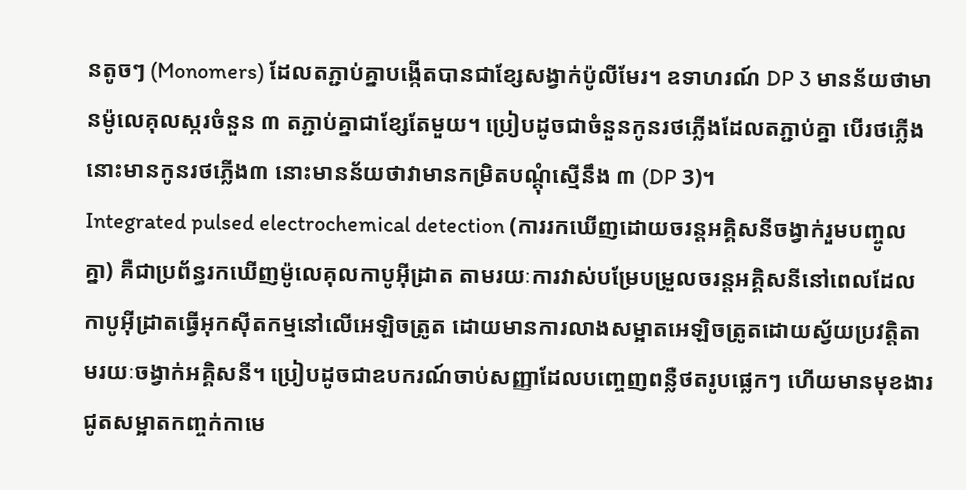នតូចៗ (Monomers) ដែលតភ្ជាប់គ្នាបង្កើតបានជាខ្សែសង្វាក់ប៉ូលីមែរ។ ឧទាហរណ៍ DP 3 មានន័យថាមានម៉ូលេគុលស្ករចំនួន ៣ តភ្ជាប់គ្នាជាខ្សែតែមួយ។ ប្រៀបដូចជាចំនួនកូនរថភ្លើងដែលតភ្ជាប់គ្នា បើរថភ្លើងនោះមានកូនរថភ្លើង៣ នោះមានន័យថាវាមានកម្រិតបណ្តុំស្មើនឹង ៣ (DP 3)។
Integrated pulsed electrochemical detection (ការរកឃើញដោយចរន្តអគ្គិសនីចង្វាក់រួមបញ្ចូលគ្នា) គឺជាប្រព័ន្ធរកឃើញម៉ូលេគុលកាបូអ៊ីដ្រាត តាមរយៈការវាស់បម្រែបម្រួលចរន្តអគ្គិសនីនៅពេលដែលកាបូអ៊ីដ្រាតធ្វើអុកស៊ីតកម្មនៅលើអេឡិចត្រូត ដោយមានការលាងសម្អាតអេឡិចត្រូតដោយស្វ័យប្រវត្តិតាមរយៈចង្វាក់អគ្គិសនី។ ប្រៀបដូចជាឧបករណ៍ចាប់សញ្ញាដែលបញ្ចេញពន្លឺថតរូបផ្លេកៗ ហើយមានមុខងារជូតសម្អាតកញ្ចក់កាមេ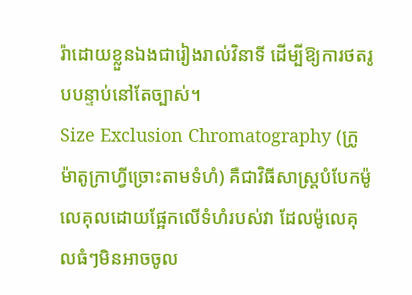រ៉ាដោយខ្លួនឯងជារៀងរាល់វិនាទី ដើម្បីឱ្យការថតរូបបន្ទាប់នៅតែច្បាស់។
Size Exclusion Chromatography (ក្រូម៉ាតូក្រាហ្វីច្រោះតាមទំហំ) គឺជាវិធីសាស្ត្របំបែកម៉ូលេគុលដោយផ្អែកលើទំហំរបស់វា ដែលម៉ូលេគុលធំៗមិនអាចចូល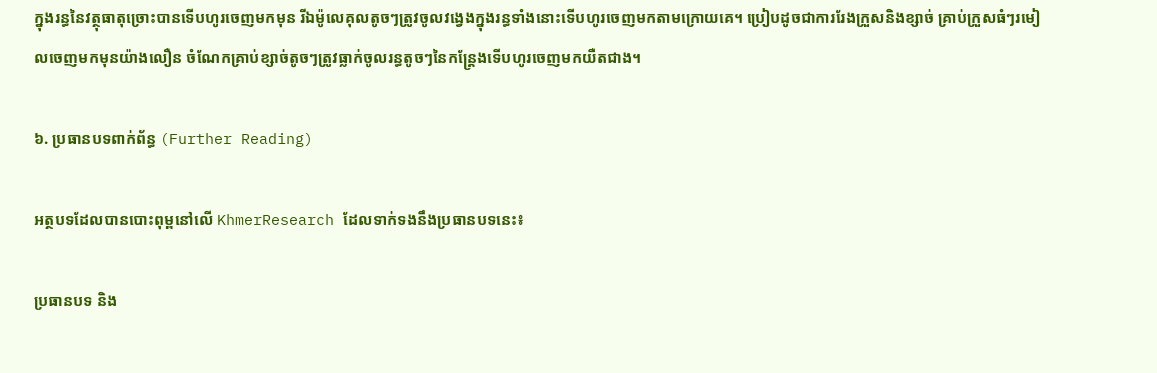ក្នុងរន្ធនៃវត្ថុធាតុច្រោះបានទើបហូរចេញមកមុន រីឯម៉ូលេគុលតូចៗត្រូវចូលវង្វេងក្នុងរន្ធទាំងនោះទើបហូរចេញមកតាមក្រោយគេ។ ប្រៀបដូចជាការរែងក្រួសនិងខ្សាច់ គ្រាប់ក្រួសធំៗរមៀលចេញមកមុនយ៉ាងលឿន ចំណែកគ្រាប់ខ្សាច់តូចៗត្រូវធ្លាក់ចូលរន្ធតូចៗនៃកន្ត្រែងទើបហូរចេញមកយឺតជាង។

៦. ប្រធានបទពាក់ព័ន្ធ (Further Reading)

អត្ថបទដែលបានបោះពុម្ពនៅលើ KhmerResearch ដែលទាក់ទងនឹងប្រធានបទនេះ៖

ប្រធានបទ និង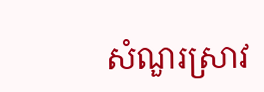សំណួរស្រាវ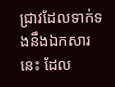ជ្រាវដែលទាក់ទងនឹងឯកសារនេះ ដែល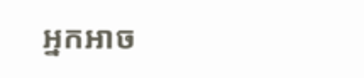អ្នកអាច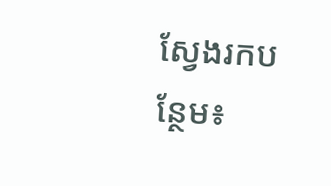ស្វែងរកបន្ថែម៖